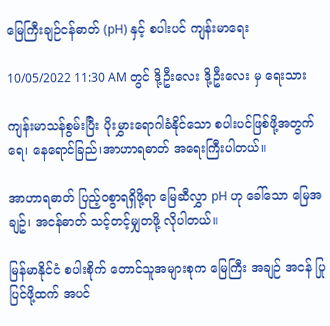မြေကြီးချဉ်ငန်ဓာတ် (pH) နှင့် စပါးပင် ကျန်းမာရေး

10/05/2022 11:30 AM တွင် ဒို့ဦးလေး ဒို့ဦးလေး မှ ရေးသား

ကျန်းမာသန်စွမ်းပြီး ပိုးမွှားရောဂါခံနိုင်သော စပါးပင်ဖြစ်ဖို့အတွက် ရေ၊ နေရောင်ခြည်၊အာဟာရဓာတ် အရေးကြီးပါတယ်။

အာဟာရဓာတ် ပြည့်ဝစွာရရှိဖို့ရာ မြေဆီလွှာ pH ဟု ခေါ်သော မြေအချဥ်၊ အငန်ဓာတ် သင့်တင့်မျှတဖို့ လိုပါတယ်။

မြန်မာနိုင်ငံ စပါးစိုက် တောင်သူအများစုက မြေကြီး အချဉ် အငန် ပြုပြင်ဖို့ထက် အပင်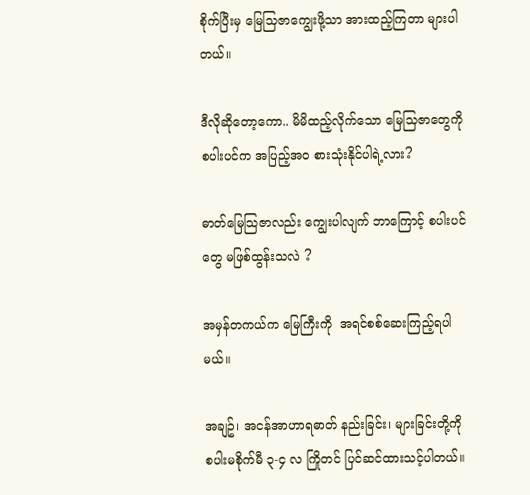စိုက်ပြီးမှ မြေသြဇာကျွေးဖို့သာ အားထည့်ကြတာ များပါတယ်။

ဒီလိုဆိုတော့ကော.. မိမိထည့်လိုက်သော မြေသြဇာတွေကို စပါးပင်က အပြည့်အဝ စားသုံးနိုင်ပါရဲ့လား?

ဓာတ်မြေသြဇာလည်း ကျွေးပါလျက် ဘာကြောင့် စပါးပင်တွေ မဖြစ်ထွန်းသလဲ ?

အမှန်တကယ်က မြေကြီးကို  အရင်စစ်ဆေးကြည့်ရပါမယ်။

အချဥ်၊ အငန်အာဟာရဓာတ် နည်းခြင်း၊ များခြင်းတို့ကို စပါးမစိုက်မီ ၃-၄ လ ကြိုတင် ပြင်ဆင်ထားသင့်ပါတယ်။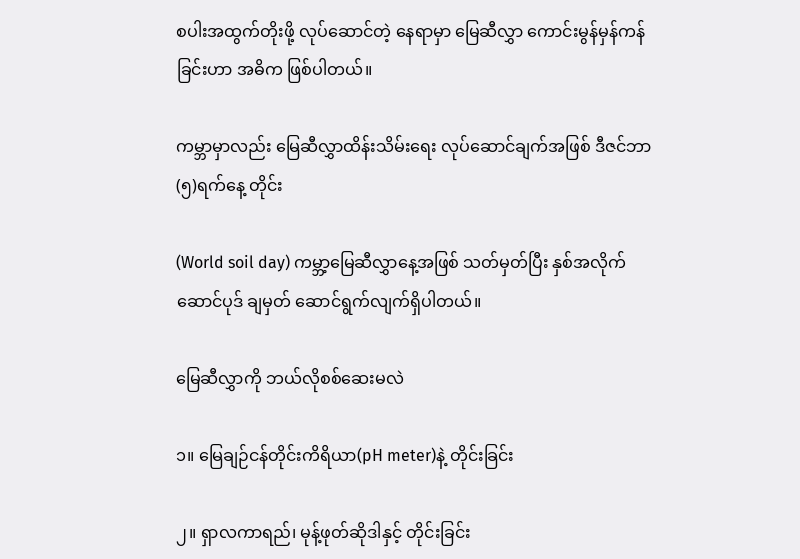စပါးအထွက်တိုးဖို့ လုပ်ဆောင်တဲ့ နေရာမှာ မြေဆီလွှာ ကောင်းမွန်မှန်ကန်ခြင်းဟာ အဓိက ဖြစ်ပါတယ်။

ကမ္ဘာမှာလည်း မြေဆီလွှာထိန်းသိမ်းရေး လုပ်ဆောင်ချက်အဖြစ် ဒီဇင်ဘာ(၅)ရက်နေ့ တိုင်း

(World soil day) ကမ္ဘာ့မြေဆီလွှာနေ့အဖြစ် သတ်မှတ်ပြီး နှစ်အလိုက် ဆောင်ပုဒ် ချမှတ် ဆောင်ရွက်လျက်ရှိပါတယ်။

မြေဆီလွှာကို ဘယ်လိုစစ်ဆေးမလဲ

၁။ မြေချဉ်ငန်တိုင်းကိရိယာ(pH meter)နဲ့ တိုင်းခြင်း

၂။ ရှာလကာရည်၊ မုန့်ဖုတ်ဆိုဒါနှင့် တိုင်းခြင်း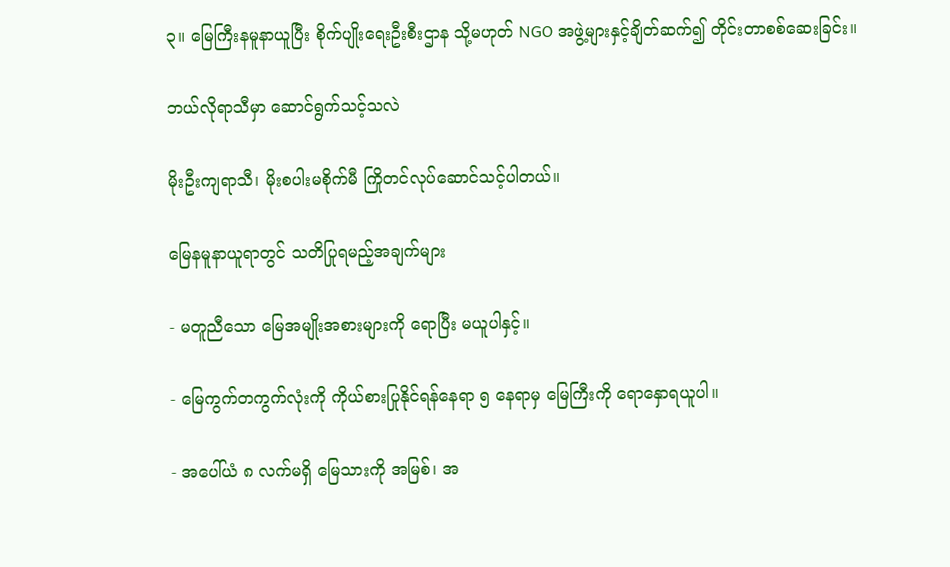၃။ မြေကြီးနမူနာယူပြီး စိုက်ပျိုးရေးဦးစီးဌာန သို့မဟုတ် NGO အဖွဲ့များနှင့်ချိတ်ဆက်၍ တိုင်းတာစစ်ဆေးခြင်း။

ဘယ်လိုရာသီမှာ ဆောင်ရွက်သင့်သလဲ

မိုးဦးကျရာသီ၊ မိုးစပါးမစိုက်မီ ကြိုတင်လုပ်ဆောင်သင့်ပါတယ်။

မြေနမူနာယူရာတွင် သတိပြုရမည့်အချက်များ

- မတူညီသော မြေအမျိုးအစားများကို ရောပြီး မယူပါနှင့်။

- မြေကွက်တကွက်လုံးကို ကိုယ်စားပြုနိုင်ရန်နေရာ ၅ နေရာမှ မြေကြီးကို ရောနှောရယူပါ။

- အပေါ်ယံ ၈ လက်မရှိ မြေသားကို အမြစ်၊ အ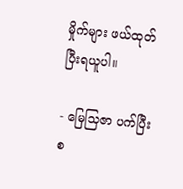မှိုက်များ ဖယ်ထုတ်ပြီးရယူပါ။

- မြေသြဇာ ပက်ပြီးစ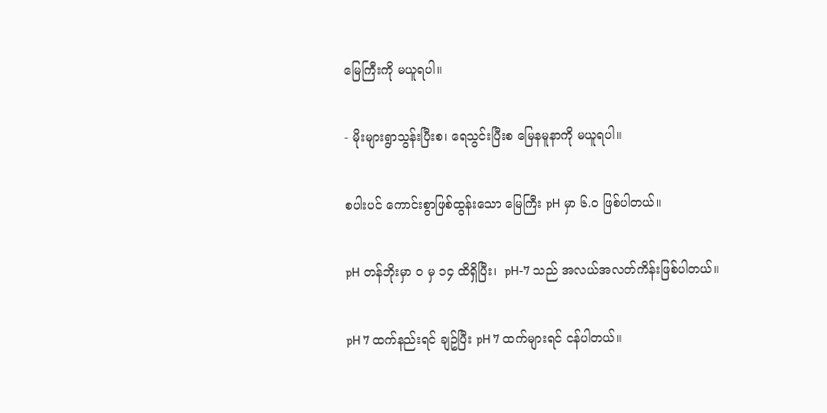မြေကြီးကို မယူရပါ။

- မိုးများရွာသွန်းပြီးစ၊ ရေသွင်းပြီးစ မြေနမူနာကို မယူရပါ။

စပါးပင် ကောင်းစွာဖြစ်ထွန်းသော မြေကြီး pH မှာ ၆.၀ ဖြစ်ပါတယ်။

pH တန်ဘိုးမှာ ၀ မှ ၁၄ ထိရှိပြီး၊  pH-7 သည် အလယ်အလတ်ကိန်းဖြစ်ပါတယ်။

pH 7 ထက်နည်းရင် ချဥ်ပြီး pH 7 ထက်များရင် ငန်ပါတယ်။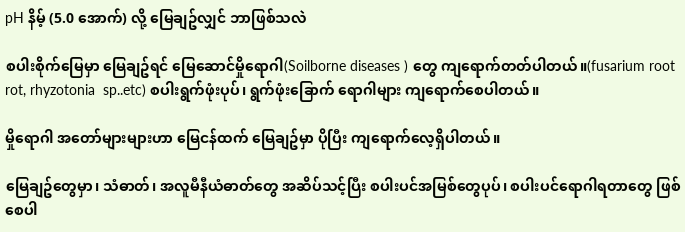pH နိမ့် (5.0 အောက်) လို့ မြေချဥ်လျှင် ဘာဖြစ်သလဲ

စပါးစိုက်မြေမှာ မြေချဥ်ရင် မြေဆောင်မှိုရောဂါ(Soilborne diseases ) တွေ ကျရောက်တတ်ပါတယ်။(fusarium root rot, rhyzotonia  sp..etc) စပါးရွက်ဖုံးပုပ်၊ ရွက်ဖုံးခြောက် ရောဂါများ ကျရောက်စေပါတယ်။

မှိုရောဂါ အတော်များများဟာ မြေငန်ထက် မြေချဥ်မှာ ပိုပြီး ကျရောက်လေ့ရှိပါတယ်။

မြေချဥ်တွေမှာ၊ သံဓာတ်၊ အလူမီနီယံဓာတ်တွေ အဆိပ်သင့်ပြီး စပါးပင်အမြစ်တွေပုပ်၊ စပါးပင်ရောဂါရတာတွေ ဖြစ်စေပါ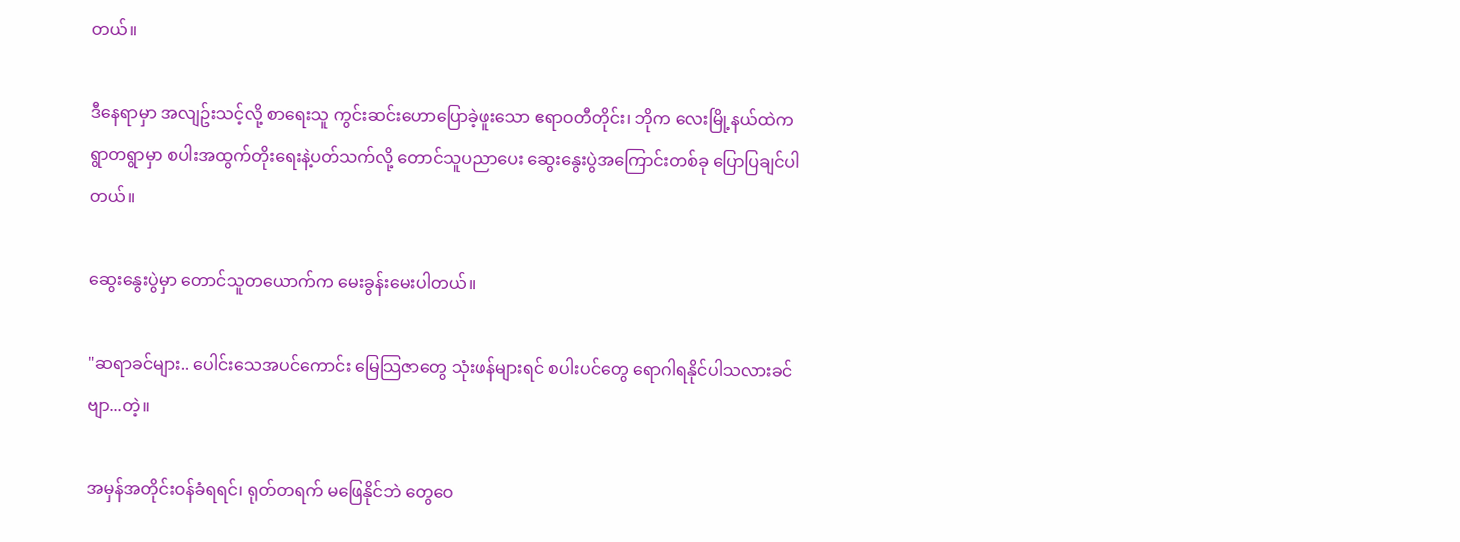တယ်။

ဒီနေရာမှာ အလျဥ်းသင့်လို့ စာရေးသူ ကွင်းဆင်းဟောပြောခဲ့ဖူးသော ဧရာဝတီတိုင်း၊ ဘိုက လေးမြို့နယ်ထဲက ရွာတရွာမှာ စပါးအထွက်တိုးရေးနဲ့ပတ်သက်လို့ တောင်သူပညာပေး ဆွေးနွေးပွဲအကြောင်းတစ်ခု ပြောပြချင်ပါတယ်။

ဆွေးနွေးပွဲမှာ တောင်သူတယောက်က မေးခွန်းမေးပါတယ်။

"ဆရာခင်များ.. ပေါင်းသေအပင်ကောင်း မြေသြဇာတွေ သုံးဖန်များရင် စပါးပင်တွေ ရောဂါရနိုင်ပါသလားခင်ဗျာ...တဲ့။

အမှန်အတိုင်းဝန်ခံရရင်၊ ရုတ်တရက် မဖြေနိုင်ဘဲ တွေဝေ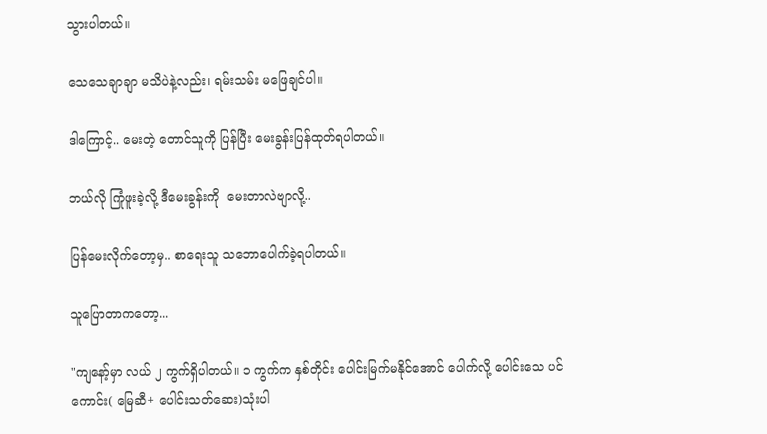သွားပါတယ်။

သေသေချာချာ မသိပဲနဲ့လည်း၊ ရမ်းသမ်း မဖြေချင်ပါ။

ဒါကြောင့်.. မေးတဲ့ တောင်သူကို ပြန်ပြီး မေးခွန်းပြန်ထုတ်ရပါတယ်။

ဘယ်လို ကြုံဖူးခဲ့လို့ ဒီမေးခွန်းကို  မေးတာလဲဗျာလို့..

ပြန်မေးလိုက်တော့မှ.. စာရေးသူ သဘောပေါက်ခဲ့ရပါတယ်။

သူပြောတာကတော့...

"ကျနော့်မှာ လယ် ၂ ကွက်ရှိပါတယ်။ ၁ ကွက်က နှစ်တိုင်း ပေါင်းမြက်မနိုင်အောင် ပေါက်လို့ ပေါင်းသေ ပင်ကောင်း( မြေဆီ+ ပေါင်းသတ်ဆေး)သုံးပါ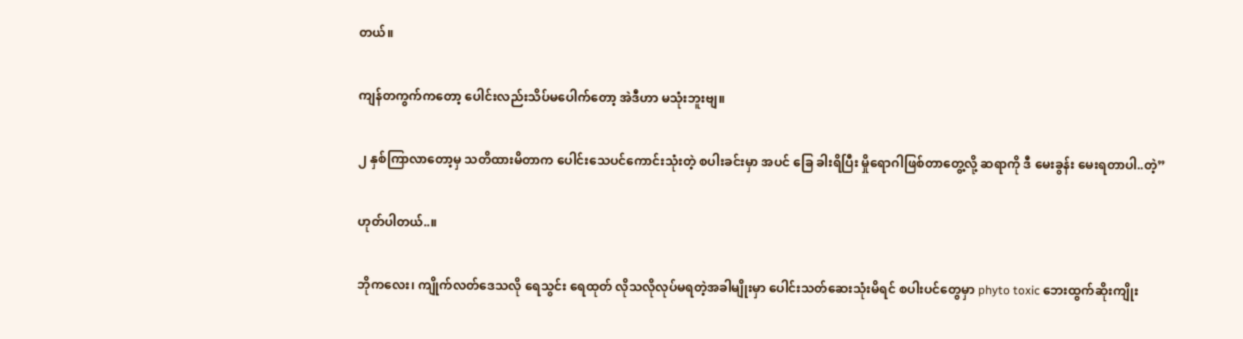တယ်။

ကျန်တကွက်ကတော့ ပေါင်းလည်းသိပ်မပေါက်တော့ အဲဒီဟာ မသုံးဘူးဗျ။

၂ နှစ်ကြာလာတော့မှ သတိထားမိတာက ပေါင်းသေပင်ကောင်းသုံးတဲ့ စပါးခင်းမှာ အပင် ခြေ ခါးရိပြီး မှိုရောဂါဖြစ်တာတွေ့လို့ ဆရာကို ဒီ မေးခွန်း မေးရတာပါ..တဲ့”

ဟုတ်ပါတယ်..။

ဘိုကလေး၊ ကျိုက်လတ်ဒေသလို ရေသွင်း ရေထုတ် လိုသလိုလုပ်မရတဲ့အခါမျိုးမှာ ပေါင်းသတ်ဆေးသုံးမိရင် စပါးပင်တွေမှာ phyto toxic ဘေးထွက်ဆိုးကျိုး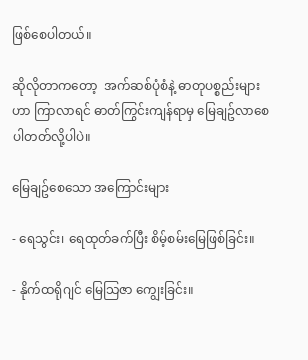ဖြစ်စေပါတယ်။

ဆိုလိုတာကတော့  အက်ဆစ်ပုံစံနဲ့ ဓာတုပစ္စည်းများဟာ ကြာလာရင် ဓာတ်ကြွင်းကျန်ရာမှ မြေချဥ်လာစေပါတတ်လို့ပါပဲ။

မြေချဥ်စေသော အကြောင်းများ

- ရေသွင်း၊ ရေထုတ်ခက်ပြီး စိမ့်စမ်းမြေဖြစ်ခြင်း။

- နိုက်ထရိုဂျင် မြေသြဇာ ကျွေးခြင်း။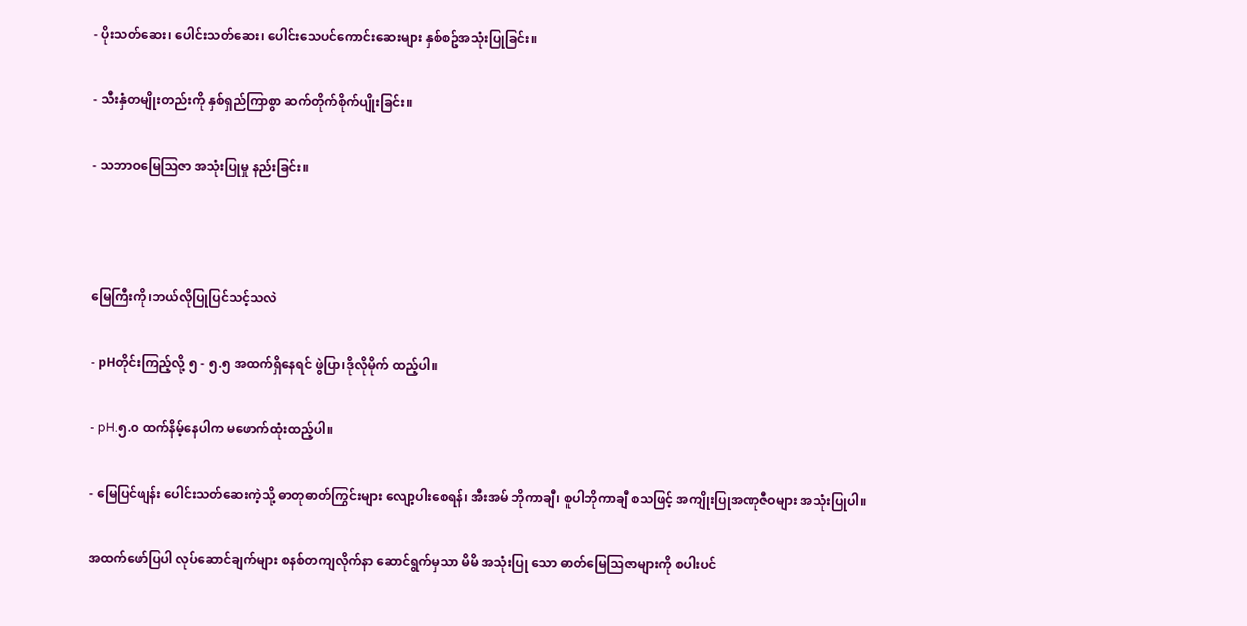- ပိုးသတ်ဆေး၊ ပေါင်းသတ်ဆေး၊ ပေါင်းသေပင်ကောင်းဆေးများ နှစ်စဥ်အသုံးပြုခြင်း။

- သီးနှံတမျိုးတည်းကို နှစ်ရှည်ကြာစွာ ဆက်တိုက်စိုက်ပျိုးခြင်း။

- သဘာဝမြေသြဇာ အသုံးပြုမှု နည်းခြင်း။



မြေကြီးကို၊ဘယ်လိုပြုပြင်သင့်သလဲ

- pHတိုင်းကြည့်လို့ ၅ - ၅.၅ အထက်ရှိနေရင် ဖွဲပြာ၊ဒိုလိုမိုက် ထည့်ပါ။

- pH.၅.၀ ထက်နိမ့်နေပါက မဖောက်ထုံးထည့်ပါ။

- မြေပြင်ဖျန်း ပေါင်းသတ်ဆေးကဲ့သို့ ဓာတုဓာတ်ကြွင်းများ လျော့ပါးစေရန်၊ အီးအမ် ဘိုကာချီ၊ စူပါဘိုကာချီ စသဖြင့် အကျိုးပြုအဏုဇီဝများ အသုံးပြုပါ။

အထက်ဖော်ပြပါ လုပ်ဆောင်ချက်များ စနစ်တကျလိုက်နာ ဆောင်ရွက်မှသာ မိမိ အသုံးပြု သော ဓာတ်မြေသြဇာများကို စပါးပင်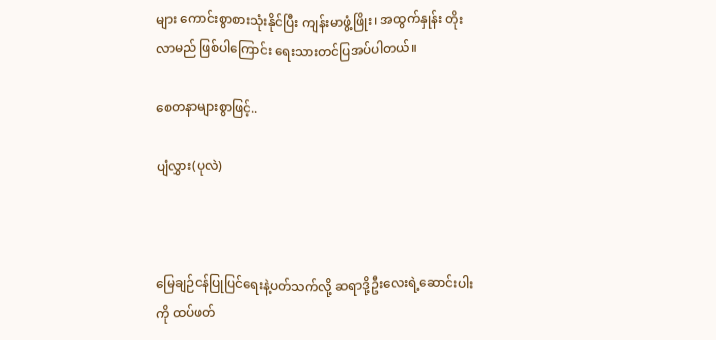များ ကောင်းစွာစားသုံးနိုင်ပြီး ကျန်းမာဖွံ့ဖြိုး၊ အထွက်နှုန်း တိုးလာမည် ဖြစ်ပါကြောင်း ရေးသားတင်ပြအပ်ပါတယ်။

စေတနာများစွာဖြင့်..

ပျံလွှား(ပုလဲ)



မြေချဉ်ငန်ပြုပြင်ရေးနဲ့ပတ်သက်လို့ ဆရာဒို့ဦးလေးရဲ့ဆောင်းပါးကို ထပ်ဖတ်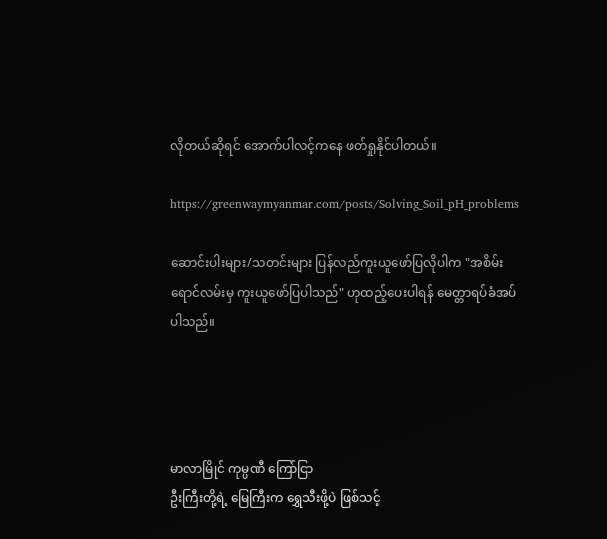လိုတယ်ဆိုရင် အောက်ပါလင့်ကနေ ဖတ်ရှုနိုင်ပါတယ်။

https://greenwaymyanmar.com/posts/Solving_Soil_pH_problems

ဆောင်းပါးများ/သတင်းများ ပြန်လည်ကူးယူဖော်ပြလိုပါက "အစိမ်းရောင်လမ်းမှ ကူးယူဖော်ပြပါသည်" ဟုထည့်ပေးပါရန် မေတ္တာရပ်ခံအပ်ပါသည်။




မာလာမြိုင် ကုမ္ပဏီ ကြော်ငြာ
ဦးကြီးတို့ရဲ့ မြေကြီးက ရွှေသီးဖို့ပဲ ဖြစ်သင့်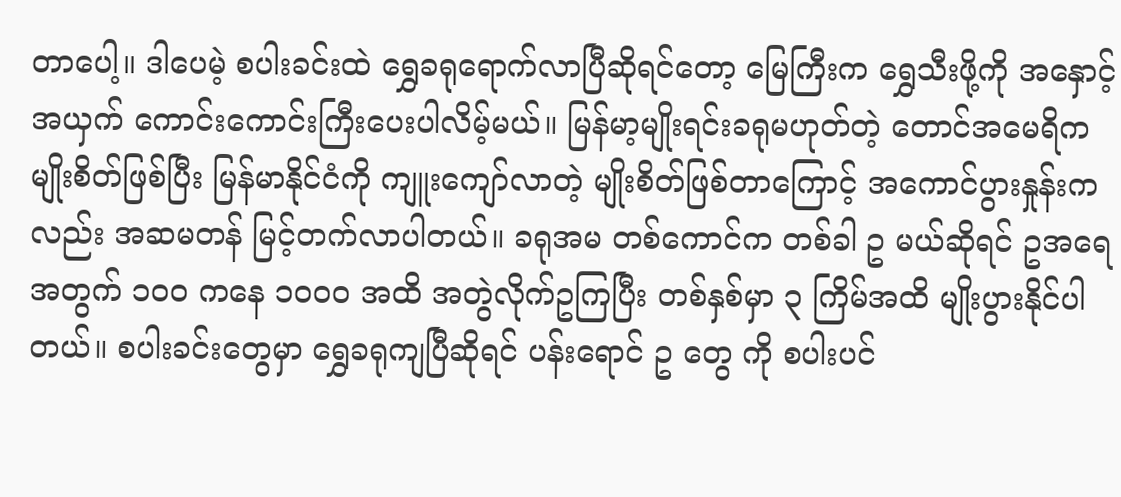တာပေါ့။ ဒါပေမဲ့ စပါးခင်းထဲ ရွှေခရုရောက်လာပြီဆိုရင်တော့ မြေကြီးက ရွှေသီးဖို့ကို အနှောင့်အယှက် ကောင်းကောင်းကြီးပေးပါလိမ့်မယ်။ မြန်မာ့မျိုးရင်းခရုမဟုတ်တဲ့ တောင်အမေရိကမျိုးစိတ်ဖြစ်ပြီး မြန်မာနိုင်ငံကို ကျူးကျော်လာတဲ့ မျိုးစိတ်ဖြစ်တာကြောင့် အကောင်ပွားနှုန်းကလည်း အဆမတန် မြင့်တက်လာပါတယ်။ ခရုအမ တစ်ကောင်က တစ်ခါ ဥ မယ်ဆိုရင် ဥအရေအတွက် ၁၀၀ ကနေ ၁၀၀၀ အထိ အတွဲလိုက်ဥကြပြီး တစ်နှစ်မှာ ၃ ကြိမ်အထိ မျိုးပွားနိုင်ပါတယ်။ စပါးခင်းတွေမှာ ရွှေခရုကျပြီဆိုရင် ပန်းရောင် ဥ တွေ ကို စပါးပင်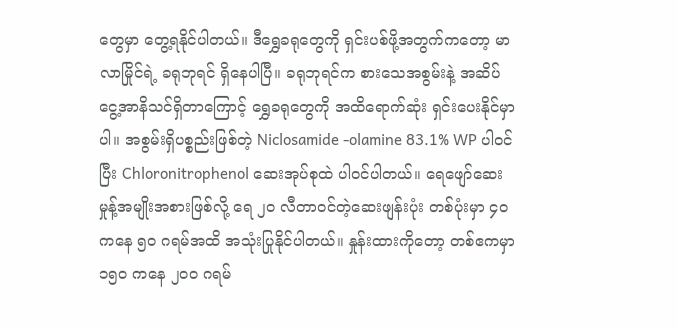တွေမှာ တွေ့ရနိုင်ပါတယ်။ ဒီရွှေခရုတွေကို ရှင်းပစ်ဖို့အတွက်ကတော့ မာလာမြိုင်ရဲ့ ခရုဘုရင် ရှိနေပါပြီ။ ခရုဘုရင်က စားသေအစွမ်းနဲ့ အဆိပ်ငွေ့အာနိသင်ရှိတာကြောင့် ရွှေခရုတွေကို အထိရောက်ဆုံး ရှင်းပေးနိုင်မှာပါ။ အစွမ်းရှိပစ္စည်းဖြစ်တဲ့ Niclosamide -olamine 83.1% WP ပါဝင်ပြီး Chloronitrophenol ဆေးအုပ်စုထဲ ပါဝင်ပါတယ်။ ရေဖျော်ဆေးမှုန့်အမျိုးအစားဖြစ်လို့ ရေ ၂၀ လီတာဝင်တဲ့ဆေးဖျန်းပုံး တစ်ပုံးမှာ ၄၀ ကနေ ၅၀ ဂရမ်အထိ အသုံးပြုနိုင်ပါတယ်။ နှုန်းထားကိုတော့ တစ်ဧကမှာ ၁၅၀ ကနေ ၂၀၀ ဂရမ်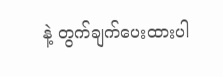နဲ့ တွက်ချက်ပေးထားပါ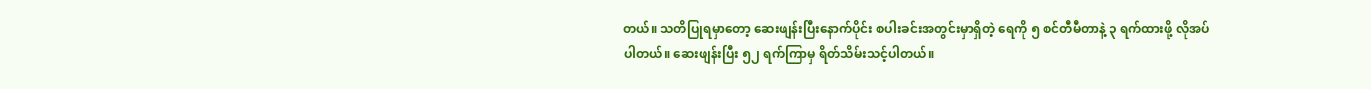တယ်။ သတိပြုရမှာတော့ ဆေးဖျန်းပြီးနောက်ပိုင်း စပါးခင်းအတွင်းမှာရှိတဲ့ ရေကို ၅ စင်တီမီတာနဲ့ ၃ ရက်ထားဖို့ လိုအပ်ပါတယ်။ ဆေးဖျန်းပြီး ၅၂ ရက်ကြာမှ ရိတ်သိမ်းသင့်ပါတယ်။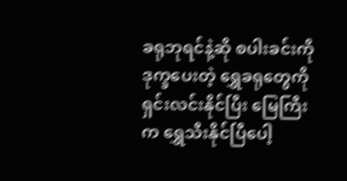ခရုဘုရင်နဲ့ဆို စပါးခင်းကို ဒုက္ခပေးတဲ့ ရွှေခရုတွေကို ရှင်းလင်းနိုင်ပြီး မြေကြီးက ရွှေသီးနိုင်ပြီပေါ့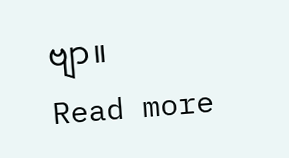ဗျာ။
Read more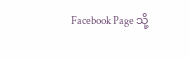Facebook Page သို့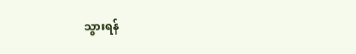သွားရန်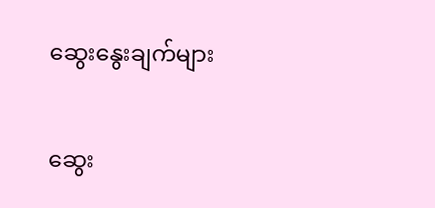ဆွေးနွေးချက်များ

ဆွေး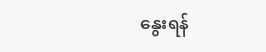နွေးရန်